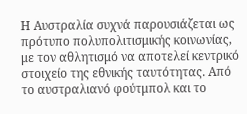Η Αυστραλία συχνά παρουσιάζεται ως πρότυπο πολυπολιτισμικής κοινωνίας, με τον αθλητισμό να αποτελεί κεντρικό στοιχείο της εθνικής ταυτότητας. Από το αυστραλιανό φούτμπολ και το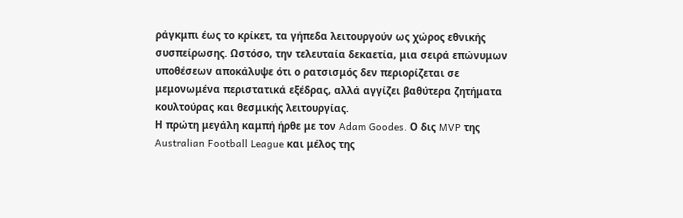ράγκμπι έως το κρίκετ, τα γήπεδα λειτουργούν ως χώρος εθνικής συσπείρωσης. Ωστόσο, την τελευταία δεκαετία, μια σειρά επώνυμων υποθέσεων αποκάλυψε ότι ο ρατσισμός δεν περιορίζεται σε μεμονωμένα περιστατικά εξέδρας, αλλά αγγίζει βαθύτερα ζητήματα κουλτούρας και θεσμικής λειτουργίας.
Η πρώτη μεγάλη καμπή ήρθε με τον Adam Goodes. Ο δις MVP της Australian Football League και μέλος της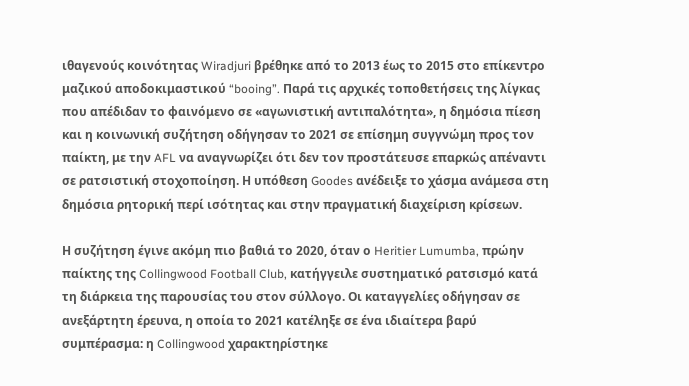ιθαγενούς κοινότητας Wiradjuri βρέθηκε από το 2013 έως το 2015 στο επίκεντρο μαζικού αποδοκιμαστικού “booing”. Παρά τις αρχικές τοποθετήσεις της λίγκας που απέδιδαν το φαινόμενο σε «αγωνιστική αντιπαλότητα», η δημόσια πίεση και η κοινωνική συζήτηση οδήγησαν το 2021 σε επίσημη συγγνώμη προς τον παίκτη, με την AFL να αναγνωρίζει ότι δεν τον προστάτευσε επαρκώς απέναντι σε ρατσιστική στοχοποίηση. Η υπόθεση Goodes ανέδειξε το χάσμα ανάμεσα στη δημόσια ρητορική περί ισότητας και στην πραγματική διαχείριση κρίσεων.

Η συζήτηση έγινε ακόμη πιο βαθιά το 2020, όταν ο Heritier Lumumba, πρώην παίκτης της Collingwood Football Club, κατήγγειλε συστηματικό ρατσισμό κατά τη διάρκεια της παρουσίας του στον σύλλογο. Οι καταγγελίες οδήγησαν σε ανεξάρτητη έρευνα, η οποία το 2021 κατέληξε σε ένα ιδιαίτερα βαρύ συμπέρασμα: η Collingwood χαρακτηρίστηκε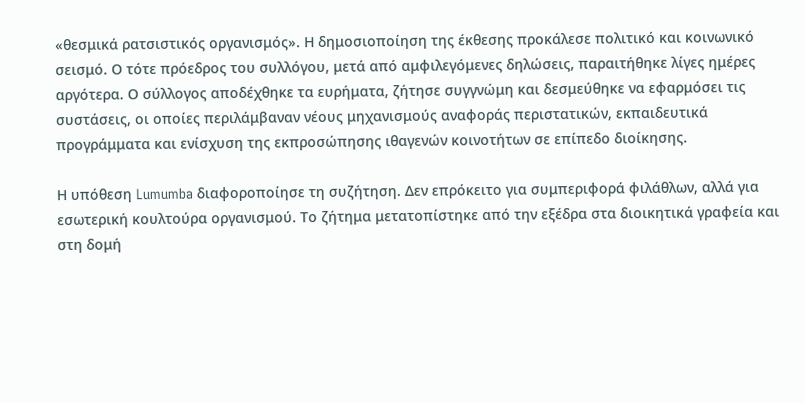«θεσμικά ρατσιστικός οργανισμός». Η δημοσιοποίηση της έκθεσης προκάλεσε πολιτικό και κοινωνικό σεισμό. Ο τότε πρόεδρος του συλλόγου, μετά από αμφιλεγόμενες δηλώσεις, παραιτήθηκε λίγες ημέρες αργότερα. Ο σύλλογος αποδέχθηκε τα ευρήματα, ζήτησε συγγνώμη και δεσμεύθηκε να εφαρμόσει τις συστάσεις, οι οποίες περιλάμβαναν νέους μηχανισμούς αναφοράς περιστατικών, εκπαιδευτικά προγράμματα και ενίσχυση της εκπροσώπησης ιθαγενών κοινοτήτων σε επίπεδο διοίκησης.

Η υπόθεση Lumumba διαφοροποίησε τη συζήτηση. Δεν επρόκειτο για συμπεριφορά φιλάθλων, αλλά για εσωτερική κουλτούρα οργανισμού. Το ζήτημα μετατοπίστηκε από την εξέδρα στα διοικητικά γραφεία και στη δομή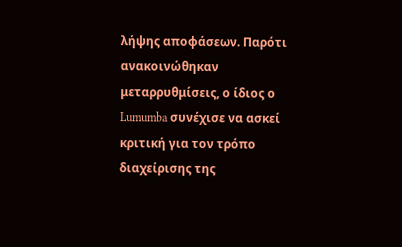λήψης αποφάσεων. Παρότι ανακοινώθηκαν μεταρρυθμίσεις, ο ίδιος ο Lumumba συνέχισε να ασκεί κριτική για τον τρόπο διαχείρισης της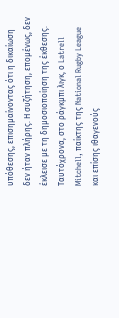υπόθεσης, επισημαίνοντας ότι η δικαίωση δεν ήταν πλήρης. Η συζήτηση, επομένως, δεν έκλεισε με τη δημοσιοποίηση της έκθεσης.
Ταυτόχρονα, στο ράγκμπι λιγκ, ο Latrell Mitchell, παίκτης της National Rugby League και επίσης ιθαγενούς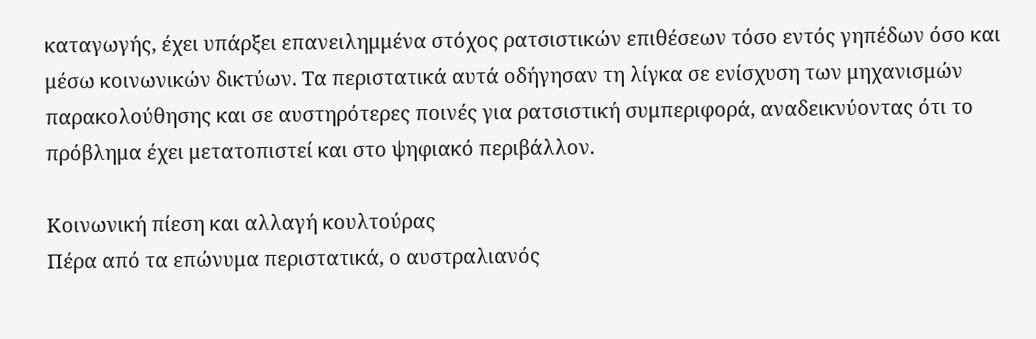καταγωγής, έχει υπάρξει επανειλημμένα στόχος ρατσιστικών επιθέσεων τόσο εντός γηπέδων όσο και μέσω κοινωνικών δικτύων. Τα περιστατικά αυτά οδήγησαν τη λίγκα σε ενίσχυση των μηχανισμών παρακολούθησης και σε αυστηρότερες ποινές για ρατσιστική συμπεριφορά, αναδεικνύοντας ότι το πρόβλημα έχει μετατοπιστεί και στο ψηφιακό περιβάλλον.

Κοινωνική πίεση και αλλαγή κουλτούρας
Πέρα από τα επώνυμα περιστατικά, ο αυστραλιανός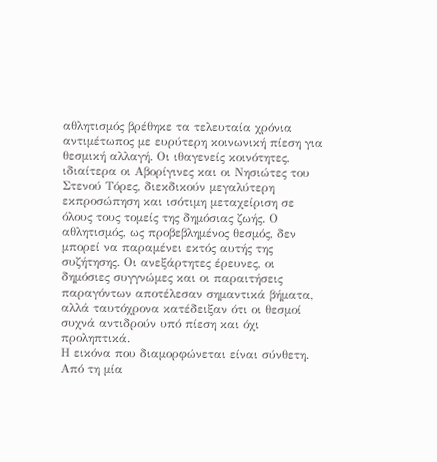αθλητισμός βρέθηκε τα τελευταία χρόνια αντιμέτωπος με ευρύτερη κοινωνική πίεση για θεσμική αλλαγή. Οι ιθαγενείς κοινότητες, ιδιαίτερα οι Αβορίγινες και οι Νησιώτες του Στενού Τόρες, διεκδικούν μεγαλύτερη εκπροσώπηση και ισότιμη μεταχείριση σε όλους τους τομείς της δημόσιας ζωής. Ο αθλητισμός, ως προβεβλημένος θεσμός, δεν μπορεί να παραμένει εκτός αυτής της συζήτησης. Οι ανεξάρτητες έρευνες, οι δημόσιες συγγνώμες και οι παραιτήσεις παραγόντων αποτέλεσαν σημαντικά βήματα, αλλά ταυτόχρονα κατέδειξαν ότι οι θεσμοί συχνά αντιδρούν υπό πίεση και όχι προληπτικά.
Η εικόνα που διαμορφώνεται είναι σύνθετη. Από τη μία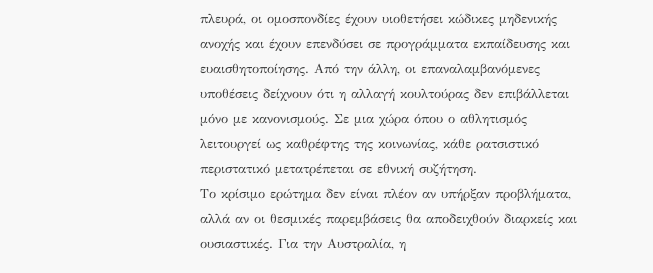πλευρά, οι ομοσπονδίες έχουν υιοθετήσει κώδικες μηδενικής ανοχής και έχουν επενδύσει σε προγράμματα εκπαίδευσης και ευαισθητοποίησης. Από την άλλη, οι επαναλαμβανόμενες υποθέσεις δείχνουν ότι η αλλαγή κουλτούρας δεν επιβάλλεται μόνο με κανονισμούς. Σε μια χώρα όπου ο αθλητισμός λειτουργεί ως καθρέφτης της κοινωνίας, κάθε ρατσιστικό περιστατικό μετατρέπεται σε εθνική συζήτηση.
Το κρίσιμο ερώτημα δεν είναι πλέον αν υπήρξαν προβλήματα, αλλά αν οι θεσμικές παρεμβάσεις θα αποδειχθούν διαρκείς και ουσιαστικές. Για την Αυστραλία, η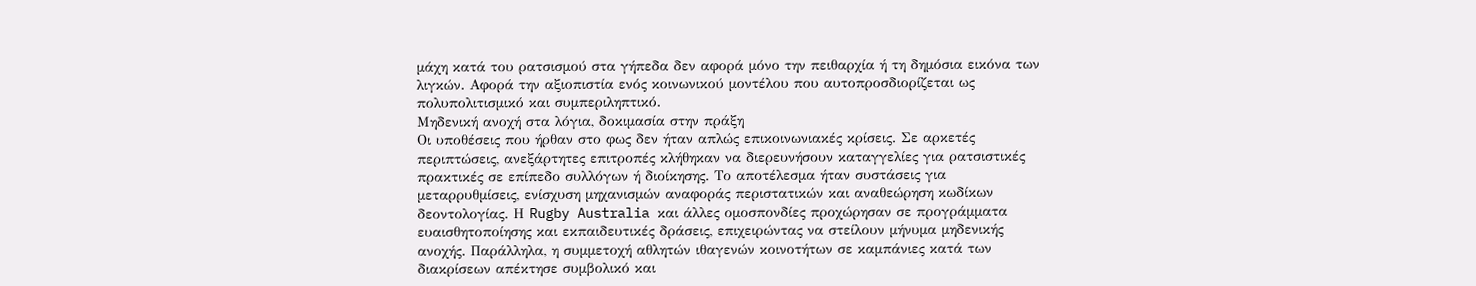μάχη κατά του ρατσισμού στα γήπεδα δεν αφορά μόνο την πειθαρχία ή τη δημόσια εικόνα των λιγκών. Αφορά την αξιοπιστία ενός κοινωνικού μοντέλου που αυτοπροσδιορίζεται ως πολυπολιτισμικό και συμπεριληπτικό.
Μηδενική ανοχή στα λόγια, δοκιμασία στην πράξη
Οι υποθέσεις που ήρθαν στο φως δεν ήταν απλώς επικοινωνιακές κρίσεις. Σε αρκετές περιπτώσεις, ανεξάρτητες επιτροπές κλήθηκαν να διερευνήσουν καταγγελίες για ρατσιστικές πρακτικές σε επίπεδο συλλόγων ή διοίκησης. Το αποτέλεσμα ήταν συστάσεις για μεταρρυθμίσεις, ενίσχυση μηχανισμών αναφοράς περιστατικών και αναθεώρηση κωδίκων δεοντολογίας. Η Rugby Australia και άλλες ομοσπονδίες προχώρησαν σε προγράμματα ευαισθητοποίησης και εκπαιδευτικές δράσεις, επιχειρώντας να στείλουν μήνυμα μηδενικής ανοχής. Παράλληλα, η συμμετοχή αθλητών ιθαγενών κοινοτήτων σε καμπάνιες κατά των διακρίσεων απέκτησε συμβολικό και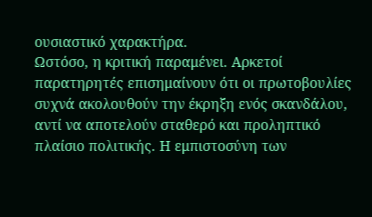ουσιαστικό χαρακτήρα.
Ωστόσο, η κριτική παραμένει. Αρκετοί παρατηρητές επισημαίνουν ότι οι πρωτοβουλίες συχνά ακολουθούν την έκρηξη ενός σκανδάλου, αντί να αποτελούν σταθερό και προληπτικό πλαίσιο πολιτικής. Η εμπιστοσύνη των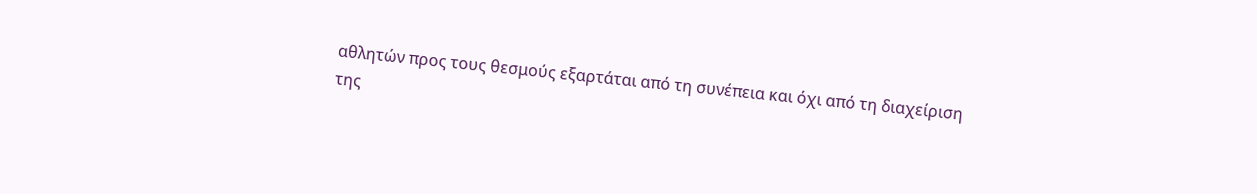αθλητών προς τους θεσμούς εξαρτάται από τη συνέπεια και όχι από τη διαχείριση της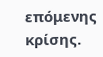επόμενης κρίσης.